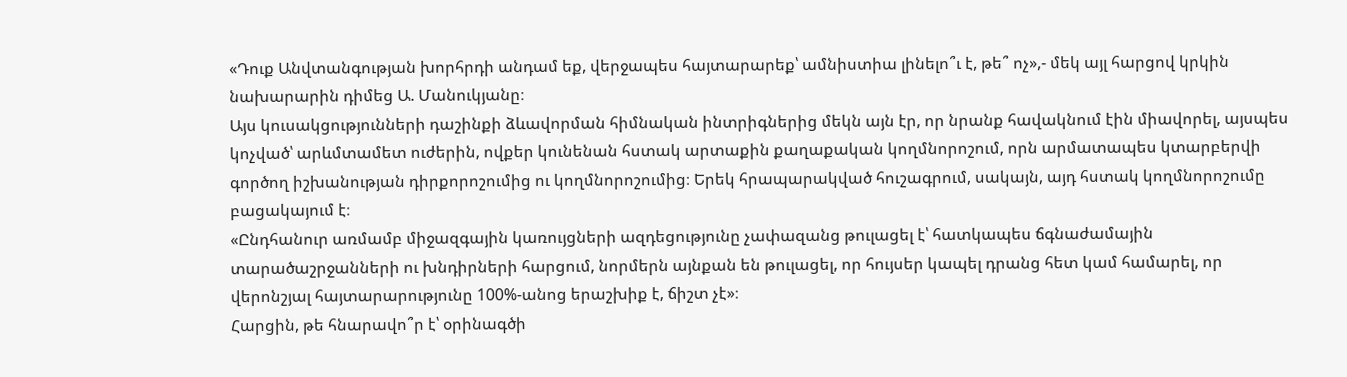«Դուք Անվտանգության խորհրդի անդամ եք, վերջապես հայտարարեք՝ ամնիստիա լինելո՞ւ է, թե՞ ոչ»,- մեկ այլ հարցով կրկին նախարարին դիմեց Ա. Մանուկյանը։
Այս կուսակցությունների դաշինքի ձևավորման հիմնական ինտրիգներից մեկն այն էր, որ նրանք հավակնում էին միավորել, այսպես կոչված՝ արևմտամետ ուժերին, ովքեր կունենան հստակ արտաքին քաղաքական կողմնորոշում, որն արմատապես կտարբերվի գործող իշխանության դիրքորոշումից ու կողմնորոշումից։ Երեկ հրապարակված հուշագրում, սակայն, այդ հստակ կողմնորոշումը բացակայում է։
«Ընդհանուր առմամբ միջազգային կառույցների ազդեցությունը չափազանց թուլացել է՝ հատկապես ճգնաժամային տարածաշրջանների ու խնդիրների հարցում, նորմերն այնքան են թուլացել, որ հույսեր կապել դրանց հետ կամ համարել, որ վերոնշյալ հայտարարությունը 100%-անոց երաշխիք է, ճիշտ չէ»։
Հարցին, թե հնարավո՞ր է՝ օրինագծի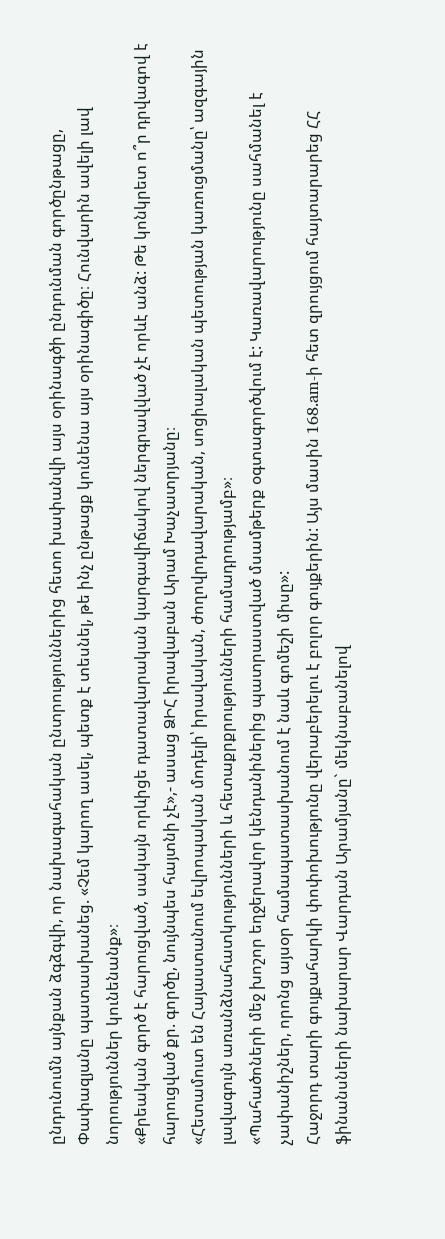ընդունումն այնքան ձգձգվի, որ նախագահական ընտրություններից հետո խափանվի այս օրինագծի ընդունման գործընթացը, Փափազյանը պատասխանեց. «Չեմ կարող ասել, պետք է տեսնել, թե ինչ ընթացք կունենա այս օրինագիծը։ Հունվարին ավելի լավ նորություններ կունենանք»։
«Քրեական գործ է հարուցված, սակայն որևիցե դատավարական կարգավիճակով ներգրավված չէ որևէ անձ: Թե կոնկրետ ո՞ր դրվագով է հարուցված քր. գործը, նույնպես հայտնի չէ»,- ասաց ՁԻՀ իրավաբան Արամ Խաչատրյանը։
«Հետամուտ են Հայաստանում եվրոպական մոդելի՝ իրավական, ժողովրդավարական, սոցիալական պետության կառուցմանը՝ ազգային լավագույն առանձնահատկությունների և հետաքրքրությունների համադրությամբ»։
«Պահածոների մեջ խոշոր եղջերավոր կենդանիներից պատրաստված մսամթերք օգտագործվում է: Կառավարությունը սահմանել է չափանիշներ, որոնց այսօր համապատասխանում է նաև գոմեշի միսը»:
Հաջորդ տարի գույքահարկի փոփոխությունը վերաբերելու է բոլոր գույքերին: Այս մասին 168.am-ի հետ զրույցում հայտարարեց ՀՀ ֆինանսների նախարար Վարդան Արամյանը` մեկնաբանելով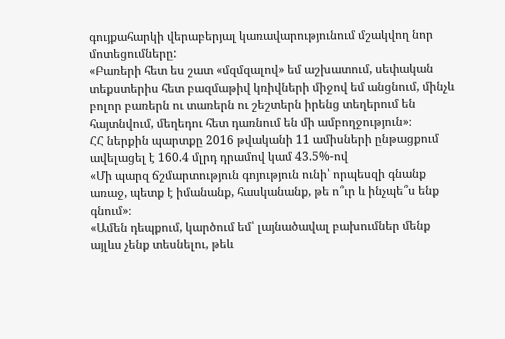գույքահարկի վերաբերյալ կառավարությունում մշակվող նոր մոտեցումները:
«Բառերի հետ ես շատ «մզմզալով» եմ աշխատում, սեփական տեքստերիս հետ բազմաթիվ կռիվների միջով եմ անցնում, մինչև բոլոր բառերն ու տառերն ու շեշտերն իրենց տեղերում են հայտնվում, մեղեդու հետ դառնում են մի ամբողջություն»։
ՀՀ ներքին պարտքը 2016 թվականի 11 ամիսների ընթացքում ավելացել է 160.4 մլրդ դրամով կամ 43.5%-ով
«Մի պարզ ճշմարտություն գոյություն ունի՝ որպեսզի գնանք առաջ, պետք է իմանանք, հասկանանք, թե ո՞ւր և ինչպե՞ս ենք գնում»։
«Ամեն դեպքում, կարծում եմ՝ լայնածավալ բախումներ մենք այլևս չենք տեսնելու, թեև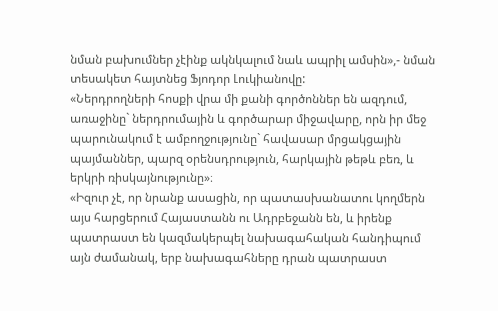նման բախումներ չէինք ակնկալում նաև ապրիլ ամսին»,- նման տեսակետ հայտնեց Ֆյոդոր Լուկիանովը:
«Ներդրողների հոսքի վրա մի քանի գործոններ են ազդում, առաջինը` ներդրումային և գործարար միջավարը, որն իր մեջ պարունակում է ամբողջությունը` հավասար մրցակցային պայմաններ, պարզ օրենսդրություն, հարկային թեթև բեռ, և երկրի ռիսկայնությունը»։
«Իզուր չէ, որ նրանք ասացին, որ պատասխանատու կողմերն այս հարցերում Հայաստանն ու Ադրբեջանն են, և իրենք պատրաստ են կազմակերպել նախագահական հանդիպում այն ժամանակ, երբ նախագահները դրան պատրաստ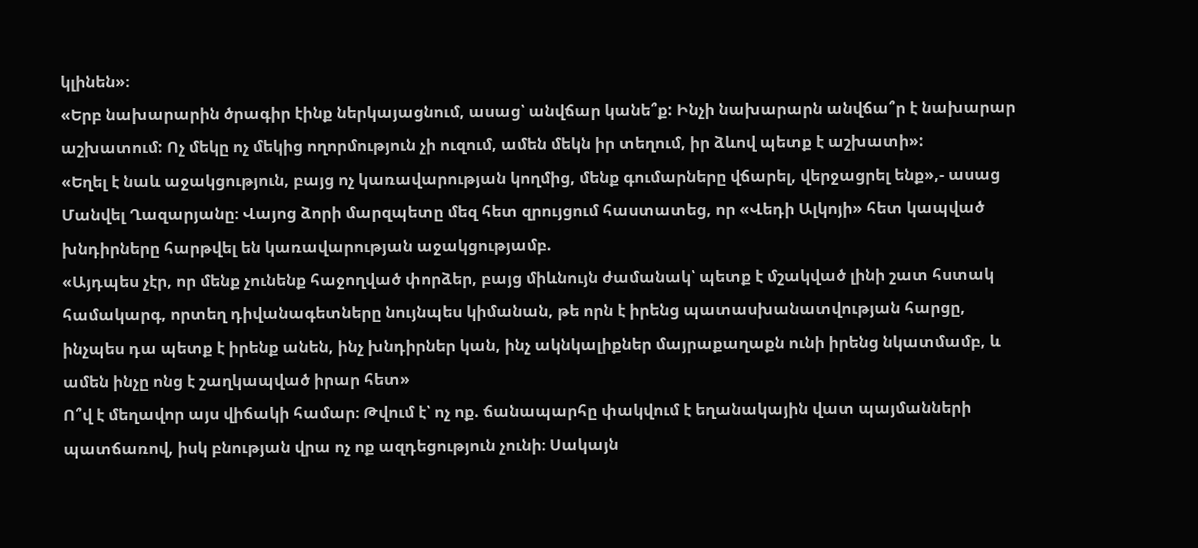կլինեն»։
«Երբ նախարարին ծրագիր էինք ներկայացնում, ասաց՝ անվճար կանե՞ք: Ինչի նախարարն անվճա՞ր է նախարար աշխատում: Ոչ մեկը ոչ մեկից ողորմություն չի ուզում, ամեն մեկն իր տեղում, իր ձևով պետք է աշխատի»:
«Եղել է նաև աջակցություն, բայց ոչ կառավարության կողմից, մենք գումարները վճարել, վերջացրել ենք»,- ասաց Մանվել Ղազարյանը։ Վայոց ձորի մարզպետը մեզ հետ զրույցում հաստատեց, որ «Վեդի Ալկոյի» հետ կապված խնդիրները հարթվել են կառավարության աջակցությամբ.
«Այդպես չէր, որ մենք չունենք հաջողված փորձեր, բայց միևնույն ժամանակ՝ պետք է մշակված լինի շատ հստակ համակարգ, որտեղ դիվանագետները նույնպես կիմանան, թե որն է իրենց պատասխանատվության հարցը, ինչպես դա պետք է իրենք անեն, ինչ խնդիրներ կան, ինչ ակնկալիքներ մայրաքաղաքն ունի իրենց նկատմամբ, և ամեն ինչը ոնց է շաղկապված իրար հետ»
Ո՞վ է մեղավոր այս վիճակի համար։ Թվում է՝ ոչ ոք. ճանապարհը փակվում է եղանակային վատ պայմանների պատճառով, իսկ բնության վրա ոչ ոք ազդեցություն չունի։ Սակայն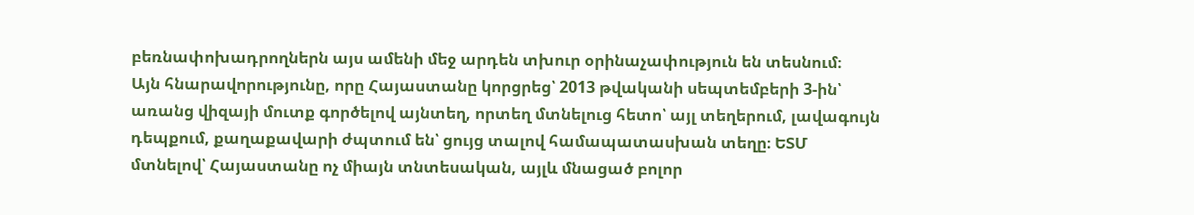բեռնափոխադրողներն այս ամենի մեջ արդեն տխուր օրինաչափություն են տեսնում։
Այն հնարավորությունը, որը Հայաստանը կորցրեց՝ 2013 թվականի սեպտեմբերի 3-ին՝ առանց վիզայի մուտք գործելով այնտեղ, որտեղ մտնելուց հետո՝ այլ տեղերում, լավագույն դեպքում, քաղաքավարի ժպտում են՝ ցույց տալով համապատասխան տեղը։ ԵՏՄ մտնելով՝ Հայաստանը ոչ միայն տնտեսական, այլև մնացած բոլոր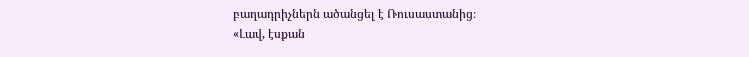բաղադրիչներն ածանցել է Ռուսաստանից։
«Լավ, էսքան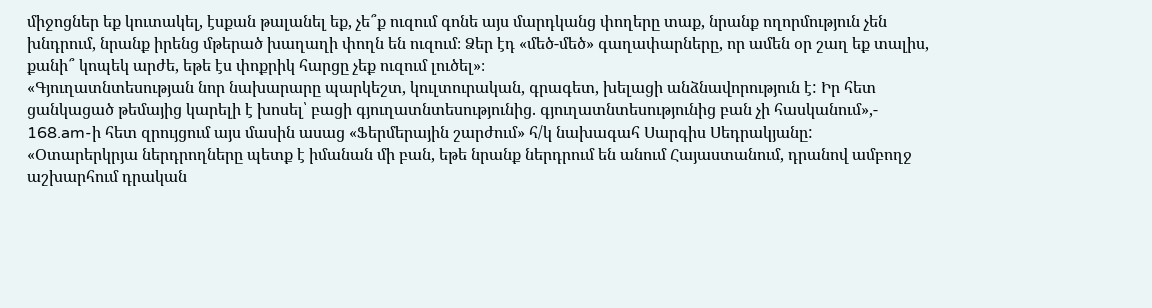միջոցներ եք կուտակել, էսքան թալանել եք, չե՞ք ուզում գոնե այս մարդկանց փողերը տաք, նրանք ողորմություն չեն խնդրում, նրանք իրենց մթերած խաղաղի փողն են ուզում։ Ձեր էդ «մեծ-մեծ» գաղափարները, որ ամեն օր շաղ եք տալիս, քանի՞ կոպեկ արժե, եթե էս փոքրիկ հարցը չեք ուզում լուծել»։
«Գյուղատնտեսության նոր նախարարը պարկեշտ, կուլտուրական, գրագետ, խելացի անձնավորություն է: Իր հետ ցանկացած թեմայից կարելի է խոսել՝ բացի գյուղատնտեսությունից. գյուղատնտեսությունից բան չի հասկանում»,- 168.am-ի հետ զրույցում այս մասին ասաց «Ֆերմերային շարժում» հ/կ նախագահ Սարգիս Սեդրակյանը:
«Օտարերկրյա ներդրողները պետք է իմանան մի բան, եթե նրանք ներդրում են անում Հայաստանում, դրանով ամբողջ աշխարհում դրական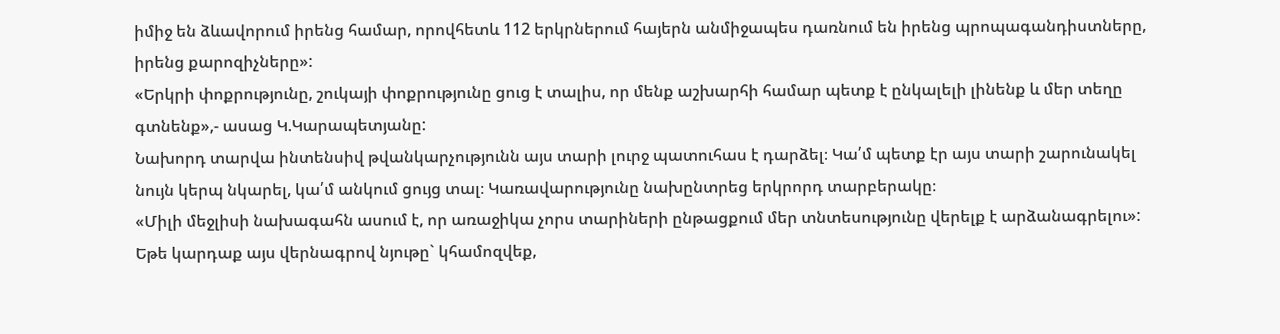իմիջ են ձևավորում իրենց համար, որովհետև 112 երկրներում հայերն անմիջապես դառնում են իրենց պրոպագանդիստները, իրենց քարոզիչները»:
«Երկրի փոքրությունը, շուկայի փոքրությունը ցուց է տալիս, որ մենք աշխարհի համար պետք է ընկալելի լինենք և մեր տեղը գտնենք»,- ասաց Կ.Կարապետյանը:
Նախորդ տարվա ինտենսիվ թվանկարչությունն այս տարի լուրջ պատուհաս է դարձել։ Կա՛մ պետք էր այս տարի շարունակել նույն կերպ նկարել, կա՛մ անկում ցույց տալ։ Կառավարությունը նախընտրեց երկրորդ տարբերակը։
«Միլի մեջլիսի նախագահն ասում է, որ առաջիկա չորս տարիների ընթացքում մեր տնտեսությունը վերելք է արձանագրելու»: Եթե կարդաք այս վերնագրով նյութը` կհամոզվեք,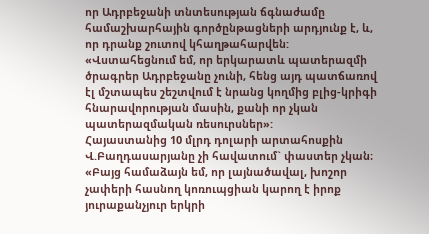որ Ադրբեջանի տնտեսության ճգնաժամը համաշխարհային գործընթացների արդյունք է, և, որ դրանք շուտով կհաղթահարվեն:
«Վստահեցնում եմ, որ երկարատև պատերազմի ծրագրեր Ադրբեջանը չունի, հենց այդ պատճառով էլ մշտապես շեշտվում է նրանց կողմից բլից-կրիգի հնարավորության մասին, քանի որ չկան պատերազմական ռեսուրսներ»:
Հայաստանից 10 մլրդ դոլարի արտահոսքին Վ.Բաղդասարյանը չի հավատում` փաստեր չկան։ «Բայց համաձայն եմ, որ լայնածավալ, խոշոր չափերի հասնող կոռուպցիան կարող է իրոք յուրաքանչյուր երկրի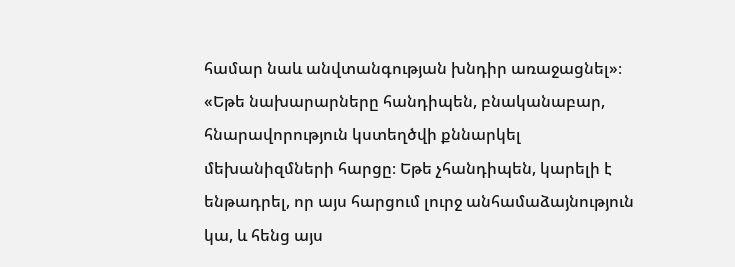համար նաև անվտանգության խնդիր առաջացնել»։
«Եթե նախարարները հանդիպեն, բնականաբար, հնարավորություն կստեղծվի քննարկել մեխանիզմների հարցը։ Եթե չհանդիպեն, կարելի է ենթադրել, որ այս հարցում լուրջ անհամաձայնություն կա, և հենց այս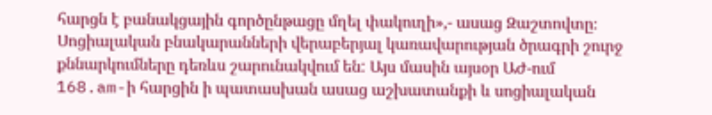հարցն է բանակցային գործընթացը մղել փակուղի»,- ասաց Զաշտովտը։
Սոցիալական բնակարանների վերաբերյալ կառավարության ծրագրի շուրջ քննարկումները դեռևս շարունակվում են: Այս մասին այսօր ԱԺ-ում 168.am-ի հարցին ի պատասխան ասաց աշխատանքի և սոցիալական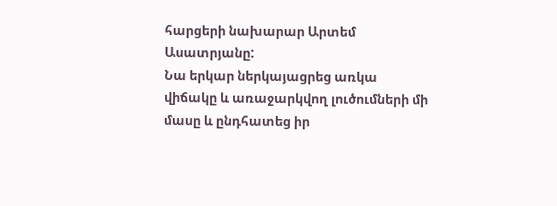հարցերի նախարար Արտեմ Ասատրյանը:
Նա երկար ներկայացրեց առկա վիճակը և առաջարկվող լուծումների մի մասը և ընդհատեց իր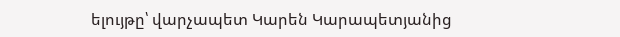ելույթը՝ վարչապետ Կարեն Կարապետյանից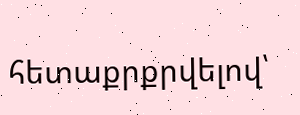հետաքրքրվելով՝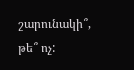շարունակի՞, թե՞ ոչ: